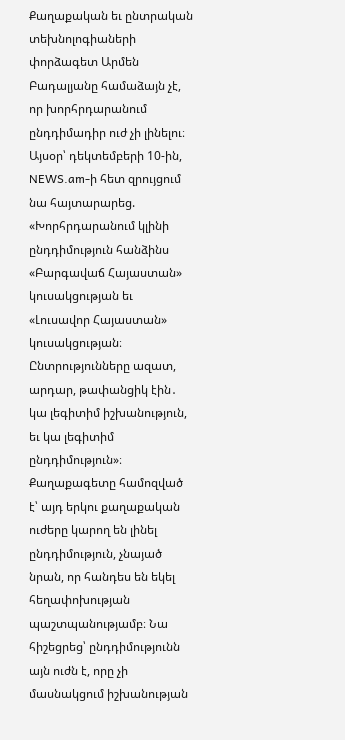Քաղաքական եւ ընտրական տեխնոլոգիաների փորձագետ Արմեն Բադալյանը համաձայն չէ, որ խորհրդարանում ընդդիմադիր ուժ չի լինելու։
Այսօր՝ դեկտեմբերի 10-ին, NEWS.am-ի հետ զրույցում նա հայտարարեց. «Խորհրդարանում կլինի ընդդիմություն հանձինս «Բարգավաճ Հայաստան» կուսակցության եւ «Լուսավոր Հայաստան» կուսակցության։ Ընտրությունները ազատ, արդար, թափանցիկ էին․ կա լեգիտիմ իշխանություն, եւ կա լեգիտիմ ընդդիմություն»։
Քաղաքագետը համոզված է՝ այդ երկու քաղաքական ուժերը կարող են լինել ընդդիմություն, չնայած նրան, որ հանդես են եկել հեղափոխության պաշտպանությամբ։ Նա հիշեցրեց՝ ընդդիմությունն այն ուժն է, որը չի մասնակցում իշխանության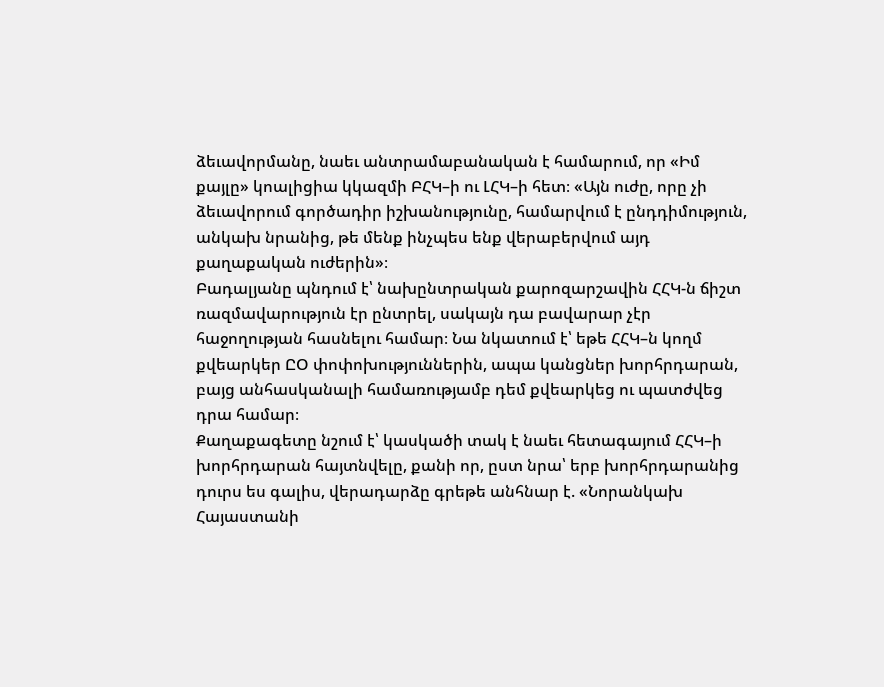ձեւավորմանը, նաեւ անտրամաբանական է համարում, որ «Իմ քայլը» կոալիցիա կկազմի ԲՀԿ–ի ու ԼՀԿ–ի հետ։ «Այն ուժը, որը չի ձեւավորում գործադիր իշխանությունը, համարվում է ընդդիմություն, անկախ նրանից, թե մենք ինչպես ենք վերաբերվում այդ քաղաքական ուժերին»։
Բադալյանը պնդում է՝ նախընտրական քարոզարշավին ՀՀԿ-ն ճիշտ ռազմավարություն էր ընտրել, սակայն դա բավարար չէր հաջողության հասնելու համար։ Նա նկատում է՝ եթե ՀՀԿ–ն կողմ քվեարկեր ԸՕ փոփոխություններին, ապա կանցներ խորհրդարան, բայց անհասկանալի համառությամբ դեմ քվեարկեց ու պատժվեց դրա համար։
Քաղաքագետը նշում է՝ կասկածի տակ է նաեւ հետագայում ՀՀԿ–ի խորհրդարան հայտնվելը, քանի որ, ըստ նրա՝ երբ խորհրդարանից դուրս ես գալիս, վերադարձը գրեթե անհնար է. «Նորանկախ Հայաստանի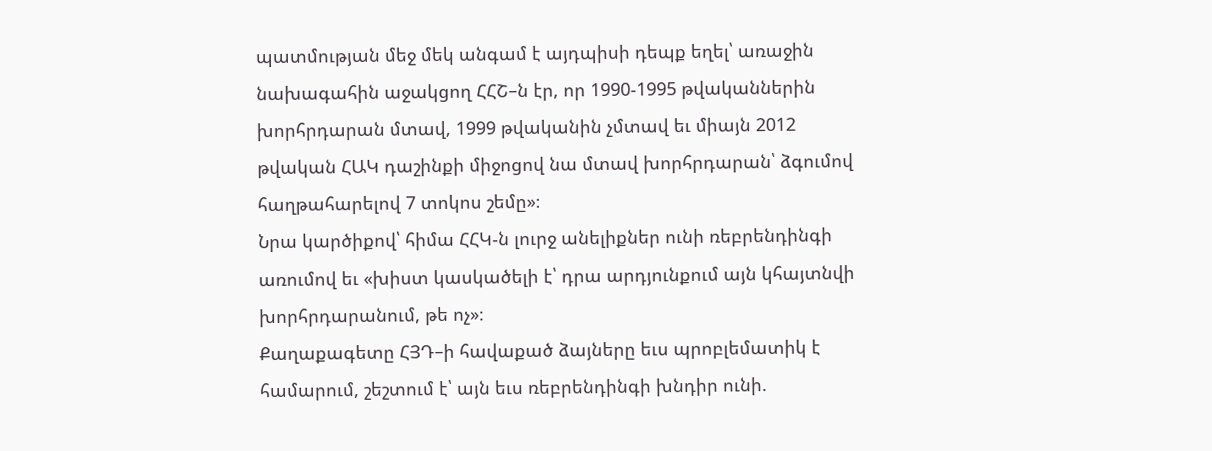պատմության մեջ մեկ անգամ է այդպիսի դեպք եղել՝ առաջին նախագահին աջակցող ՀՀՇ–ն էր, որ 1990-1995 թվականներին խորհրդարան մտավ, 1999 թվականին չմտավ եւ միայն 2012 թվական ՀԱԿ դաշինքի միջոցով նա մտավ խորհրդարան՝ ձգումով հաղթահարելով 7 տոկոս շեմը»։
Նրա կարծիքով՝ հիմա ՀՀԿ-ն լուրջ անելիքներ ունի ռեբրենդինգի առումով եւ «խիստ կասկածելի է՝ դրա արդյունքում այն կհայտնվի խորհրդարանում, թե ոչ»։
Քաղաքագետը ՀՅԴ–ի հավաքած ձայները եւս պրոբլեմատիկ է համարում, շեշտում է՝ այն եւս ռեբրենդինգի խնդիր ունի.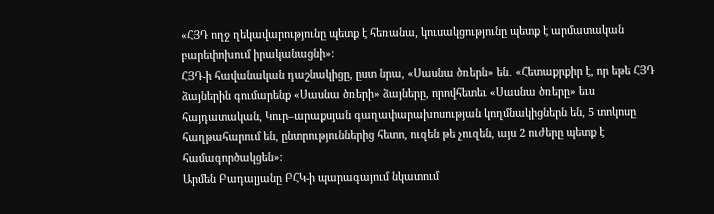«ՀՅԴ ողջ ղեկավարությունը պետք է հեռանա, կուսակցությունը պետք է արմատական բարեփոխում իրականացնի»։
ՀՅԴ-ի հավանական դաշնակիցը, ըստ նրա, «Սասնա ծռերն» են․ «Հետաքրքիր է, որ եթե ՀՅԴ ձայներին գումարենք «Սասնա ծռերի» ձայները, որովհետեւ «Սասնա ծռերը» եւս հայդատական, Կուր–արաքսյան գաղափարախոսության կողմնակիցներն են, 5 տոկոսը հաղթահարում են, ընտրություններից հետո, ուզեն թե չուզեն, այս 2 ուժերը պետք է համագործակցեն»։
Արմեն Բադալյանը ԲՀԿ-ի պարագայում նկատում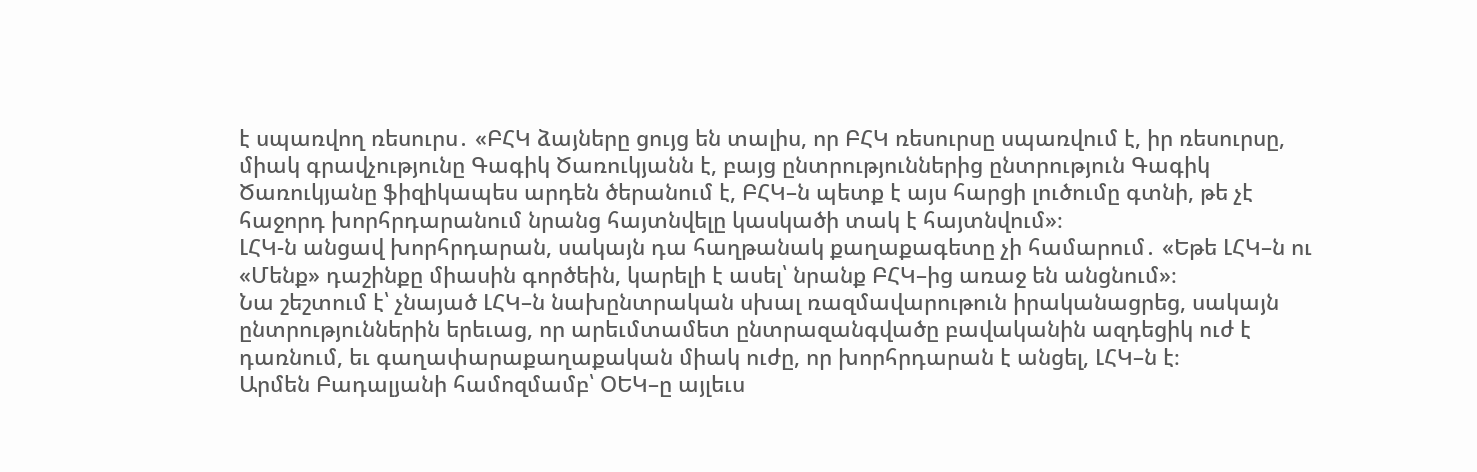է սպառվող ռեսուրս․ «ԲՀԿ ձայները ցույց են տալիս, որ ԲՀԿ ռեսուրսը սպառվում է, իր ռեսուրսը, միակ գրավչությունը Գագիկ Ծառուկյանն է, բայց ընտրություններից ընտրություն Գագիկ Ծառուկյանը ֆիզիկապես արդեն ծերանում է, ԲՀԿ–ն պետք է այս հարցի լուծումը գտնի, թե չէ հաջորդ խորհրդարանում նրանց հայտնվելը կասկածի տակ է հայտնվում»։
ԼՀԿ-ն անցավ խորհրդարան, սակայն դա հաղթանակ քաղաքագետը չի համարում․ «Եթե ԼՀԿ–ն ու «Մենք» դաշինքը միասին գործեին, կարելի է ասել՝ նրանք ԲՀԿ–ից առաջ են անցնում»։
Նա շեշտում է՝ չնայած ԼՀԿ–ն նախընտրական սխալ ռազմավարութուն իրականացրեց, սակայն ընտրություններին երեւաց, որ արեւմտամետ ընտրազանգվածը բավականին ազդեցիկ ուժ է դառնում, եւ գաղափարաքաղաքական միակ ուժը, որ խորհրդարան է անցել, ԼՀԿ–ն է։
Արմեն Բադալյանի համոզմամբ՝ ՕԵԿ–ը այլեւս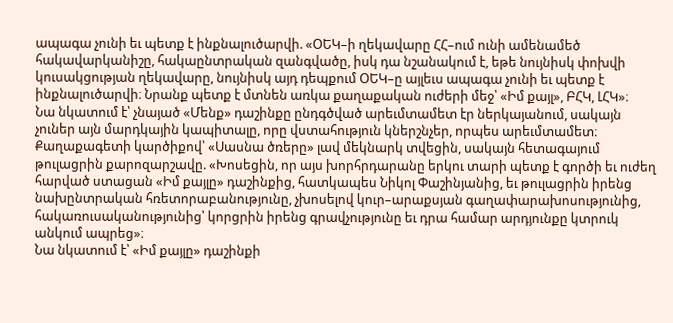ապագա չունի եւ պետք է ինքնալուծարվի. «ՕԵԿ–ի ղեկավարը ՀՀ–ում ունի ամենամեծ հակավարկանիշը, հակաընտրական զանգվածը, իսկ դա նշանակում է, եթե նույնիսկ փոխվի կուսակցության ղեկավարը, նույնիսկ այդ դեպքում ՕԵԿ–ը այլեւս ապագա չունի եւ պետք է ինքնալուծարվի։ Նրանք պետք է մտնեն առկա քաղաքական ուժերի մեջ՝ «Իմ քայլ», ԲՀԿ, ԼՀԿ»։
Նա նկատում է՝ չնայած «Մենք» դաշինքը ընդգծված արեւմտամետ էր ներկայանում, սակայն չուներ այն մարդկային կապիտալը, որը վստահություն կներշնչեր, որպես արեւմտամետ։
Քաղաքագետի կարծիքով՝ «Սասնա ծռերը» լավ մեկնարկ տվեցին, սակայն հետագայում թուլացրին քարոզարշավը. «Խոսեցին, որ այս խորհրդարանը երկու տարի պետք է գործի եւ ուժեղ հարված ստացան «Իմ քայլը» դաշինքից, հատկապես Նիկոլ Փաշինյանից, եւ թուլացրին իրենց նախընտրական հռետորաբանությունը, չխոսելով կուր–արաքսյան գաղափարախոսությունից, հակառուսականությունից՝ կորցրին իրենց գրավչությունը եւ դրա համար արդյունքը կտրուկ անկում ապրեց»։
Նա նկատում է՝ «Իմ քայլը» դաշինքի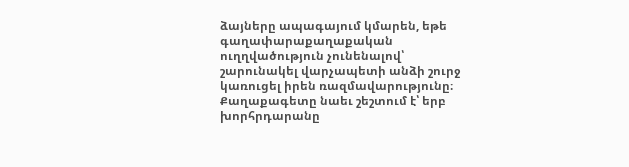ձայները ապագայում կմարեն, եթե գաղափարաքաղաքական ուղղվածություն չունենալով՝ շարունակել վարչապետի անձի շուրջ կառուցել իրեն ռազմավարությունը։
Քաղաքագետը նաեւ շեշտում է՝ երբ խորհրդարանը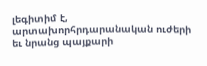լեգիտիմ է, արտախորհրդարանական ուժերի եւ նրանց պայքարի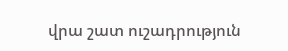վրա շատ ուշադրություն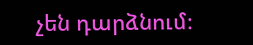չեն դարձնում։